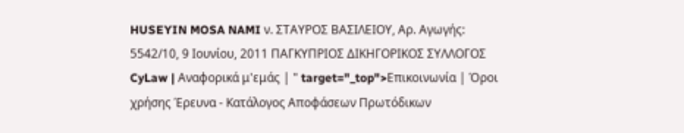HUSEYIN MOSA NAMI ν. ΣΤΑΥΡΟΣ ΒΑΣΙΛΕΙΟΥ, Αρ. Αγωγής: 5542/10, 9 Ιουνίου, 2011 ΠΑΓΚΥΠΡΙΟΣ ΔΙΚΗΓΟΡΙΚΟΣ ΣΥΛΛΟΓΟΣ CyLaw | Αναφορικά μ'εμάς | " target="_top">Επικοινωνία | Όροι χρήσης Έρευνα - Κατάλογος Αποφάσεων Πρωτόδικων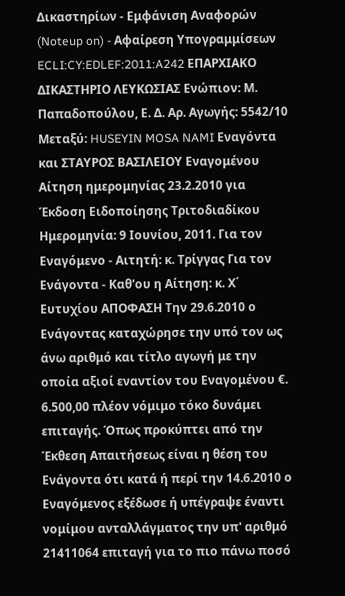Δικαστηρίων - Εμφάνιση Αναφορών (Noteup on) - Αφαίρεση Υπογραμμίσεων ECLI:CY:EDLEF:2011:A242 ΕΠΑΡΧΙΑΚΟ ΔΙΚΑΣΤΗΡΙΟ ΛΕΥΚΩΣΙΑΣ Ενώπιον: Μ. Παπαδοπούλου, Ε. Δ. Αρ. Αγωγής: 5542/10 Μεταξύ: HUSEYIN MOSA NAMI Εναγόντα και ΣΤΑΥΡΟΣ ΒΑΣΙΛΕΙΟΥ Εναγομένου Αίτηση ημερομηνίας 23.2.2010 για Έκδοση Ειδοποίησης Τριτοδιαδίκου Ημερομηνία: 9 Ιουνίου, 2011. Για τον Εναγόμενο - Αιτητή: κ. Τρίγγας Για τον Ενάγοντα - Καθ'ου η Αίτηση: κ. Χ΄ Ευτυχίου ΑΠΟΦΑΣΗ Την 29.6.2010 ο Ενάγοντας καταχώρησε την υπό τον ως άνω αριθμό και τίτλο αγωγή με την οποία αξιοί εναντίον του Εναγομένου €. 6.500,00 πλέον νόμιμο τόκο δυνάμει επιταγής. Όπως προκύπτει από την Έκθεση Απαιτήσεως είναι η θέση του Ενάγοντα ότι κατά ή περί την 14.6.2010 ο Εναγόμενος εξέδωσε ή υπέγραψε έναντι νομίμου ανταλλάγματος την υπ' αριθμό 21411064 επιταγή για το πιο πάνω ποσό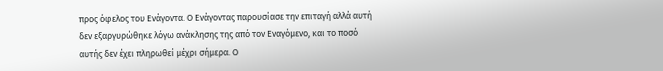προς όφελος του Ενάγοντα. Ο Ενάγοντας παρουσίασε την επιταγή αλλά αυτή δεν εξαργυρώθηκε λόγω ανάκλησης της από τον Εναγόμενο, και το ποσό αυτής δεν έχει πληρωθεί μέχρι σήμερα. Ο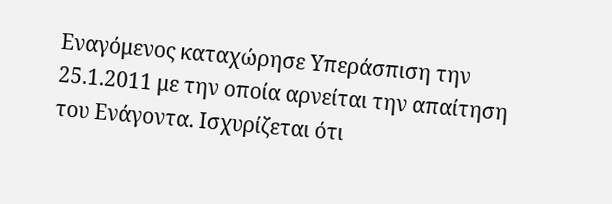Εναγόμενος καταχώρησε Υπεράσπιση την 25.1.2011 με την οποία αρνείται την απαίτηση του Ενάγοντα. Ισχυρίζεται ότι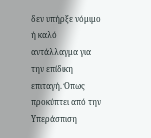δεν υπήρξε νόμιμο ή καλό αντάλλαγμα για την επίδικη επιταγή. Όπως προκύπτει από την Υπεράσπιση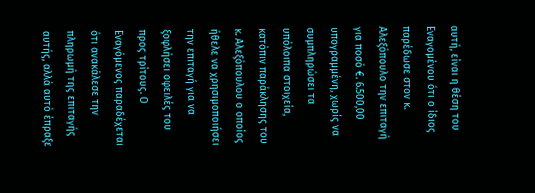αυτή, είναι η θέση του Εναγομένου ότι ο ίδιος παρέδωσε στον κ. Αλεξόπουλο την επιταγή για ποσό €. 6.500,00 υπογραμμένη, χωρίς να συμπληρώσει τα υπόλοιπα στοιχεία, κατόπιν παράκλησης του κ. Αλεξόπουλου ο οποίος ήθελε να χρησιμοποιήσει την επιταγή για να ξοφλήσει οφειλές του προς τρίτους. Ο Εναγόμενος παραδέχεται ότι ανακάλεσε την πληρωμή της επιταγής αυτής, αλλά αυτό έπραξε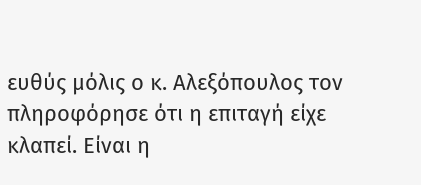ευθύς μόλις ο κ. Αλεξόπουλος τον πληροφόρησε ότι η επιταγή είχε κλαπεί. Είναι η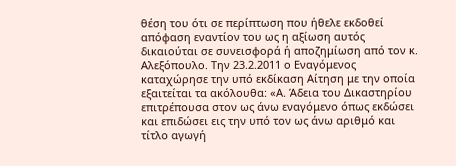θέση του ότι σε περίπτωση που ήθελε εκδοθεί απόφαση εναντίον του ως η αξίωση αυτός δικαιούται σε συνεισφορά ή αποζημίωση από τον κ. Αλεξόπουλο. Την 23.2.2011 ο Εναγόμενος καταχώρησε την υπό εκδίκαση Αίτηση με την οποία εξαιτείται τα ακόλουθα: «Α. Άδεια του Δικαστηρίου επιτρέπουσα στον ως άνω εναγόμενο όπως εκδώσει και επιδώσει εις την υπό τον ως άνω αριθμό και τίτλο αγωγή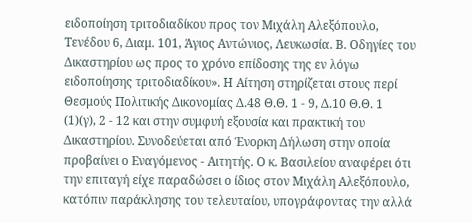ειδοποίηση τριτοδιαδίκου προς τον Μιχάλη Αλεξόπουλο, Τενέδου 6, Διαμ. 101, Άγιος Αντώνιος, Λευκωσία. Β. Οδηγίες του Δικαστηρίου ως προς το χρόνο επίδοσης της εν λόγω ειδοποίησης τριτοδιαδίκου». Η Αίτηση στηρίζεται στους περί Θεσμούς Πολιτικής Δικονομίας Δ.48 Θ.Θ. 1 - 9, Δ.10 Θ.Θ. 1
(1)(γ), 2 - 12 και στην συμφυή εξουσία και πρακτική του Δικαστηρίου. Συνοδεύεται από Ένορκη Δήλωση στην οποία προβαίνει ο Εναγόμενος - Αιτητής. Ο κ. Βασιλείου αναφέρει ότι την επιταγή είχε παραδώσει ο ίδιος στον Μιχάλη Αλεξόπουλο, κατόπιν παράκλησης του τελευταίου, υπογράφοντας την αλλά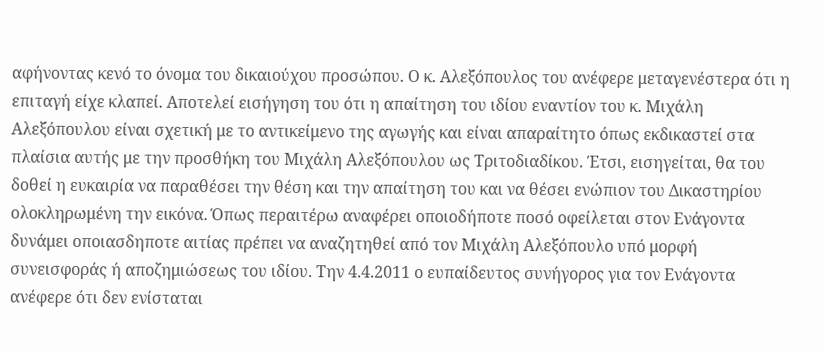αφήνοντας κενό το όνομα του δικαιούχου προσώπου. Ο κ. Αλεξόπουλος του ανέφερε μεταγενέστερα ότι η επιταγή είχε κλαπεί. Αποτελεί εισήγηση του ότι η απαίτηση του ιδίου εναντίον του κ. Μιχάλη Αλεξόπουλου είναι σχετική με το αντικείμενο της αγωγής και είναι απαραίτητο όπως εκδικαστεί στα πλαίσια αυτής με την προσθήκη του Μιχάλη Αλεξόπουλου ως Τριτοδιαδίκου. Έτσι, εισηγείται, θα του δοθεί η ευκαιρία να παραθέσει την θέση και την απαίτηση του και να θέσει ενώπιον του Δικαστηρίου ολοκληρωμένη την εικόνα. Όπως περαιτέρω αναφέρει οποιοδήποτε ποσό οφείλεται στον Ενάγοντα δυνάμει οποιασδηποτε αιτίας πρέπει να αναζητηθεί από τον Μιχάλη Αλεξόπουλο υπό μορφή συνεισφοράς ή αποζημιώσεως του ιδίου. Την 4.4.2011 ο ευπαίδευτος συνήγορος για τον Ενάγοντα ανέφερε ότι δεν ενίσταται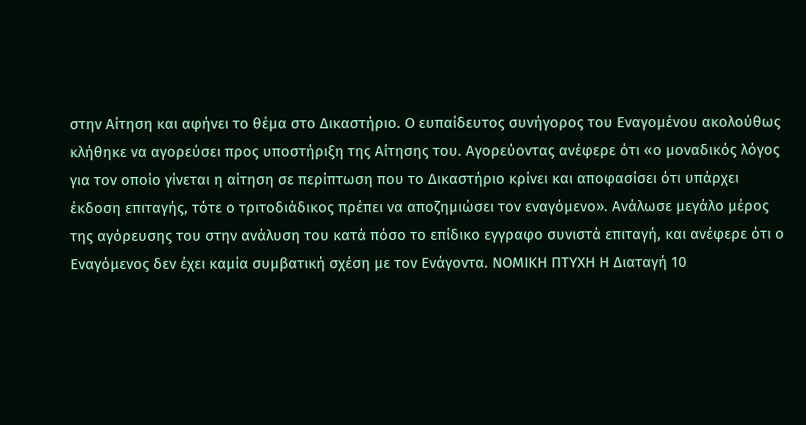στην Αίτηση και αφήνει το θέμα στο Δικαστήριο. Ο ευπαίδευτος συνήγορος του Εναγομένου ακολούθως κλήθηκε να αγορεύσει προς υποστήριξη της Αίτησης του. Αγορεύοντας ανέφερε ότι «ο μοναδικός λόγος για τον οποίο γίνεται η αίτηση σε περίπτωση που το Δικαστήριο κρίνει και αποφασίσει ότι υπάρχει έκδοση επιταγής, τότε ο τριτοδιάδικος πρέπει να αποζημιώσει τον εναγόμενο». Ανάλωσε μεγάλο μέρος της αγόρευσης του στην ανάλυση του κατά πόσο το επίδικο εγγραφο συνιστά επιταγή, και ανέφερε ότι ο Εναγόμενος δεν έχει καμία συμβατική σχέση με τον Ενάγοντα. ΝΟΜΙΚΗ ΠΤΥΧΗ Η Διαταγή 10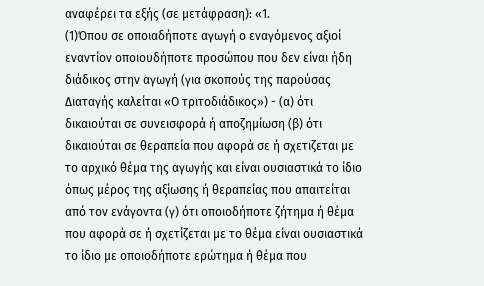αναφέρει τα εξής (σε μετάφραση): «1.
(1)Όπου σε οποιαδήποτε αγωγή ο εναγόμενος αξιοί εναντίον οποιουδήποτε προσώπου που δεν είναι ήδη διάδικος στην αγωγή (για σκοπούς της παρούσας Διαταγής καλείται «Ο τριτοδιάδικος») - (α) ότι δικαιούται σε συνεισφορά ή αποζημίωση (β) ότι δικαιούται σε θεραπεία που αφορά σε ή σχετιζεται με το αρχικό θέμα της αγωγής και είναι ουσιαστικά το ίδιο όπως μέρος της αξίωσης ή θεραπείας που απαιτείται από τον ενάγοντα (γ) ότι οποιοδήποτε ζήτημα ή θέμα που αφορά σε ή σχετίζεται με το θέμα είναι ουσιαστικά το ίδιο με οποιοδήποτε ερώτημα ή θέμα που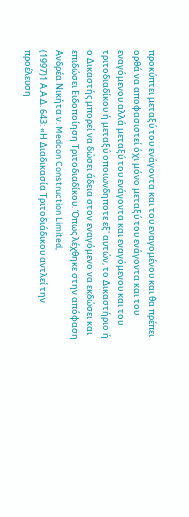προκύπτει μεταξύ του ενάγοντα και του εναγομένου και θα πρέπει ορθά να αποφασιστεί όχι μόνο μεταξύ του ενάγοντα και του εναγόμενου αλλά μεταξύ του ενάγοντα και εναγόμενου και του τριτοδιαδίκου ή μεταξύ οποιωνδηποτε εξ' αυτών, το Δικαστήριο ή ο Δικαστής μπορεί να δώσει άδεια στον εναγόμενο να εκδώσει και επιδώσει Ειδοποίηση Τριτοδιαδίκου. Όπως λέχθηκε στην απόφαση Ανδρέα Νικήτα ν. Medcon Construction Limited,
(1997)1 Α.Α.Δ. 643: «Η Διαδικασία Τριτοδιάδικου αντλεί την προέλευση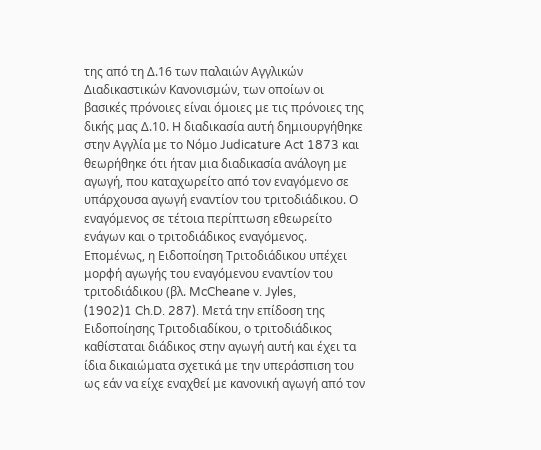της από τη Δ.16 των παλαιών Αγγλικών Διαδικαστικών Κανονισμών, των οποίων οι βασικές πρόνοιες είναι όμοιες με τις πρόνοιες της δικής μας Δ.10. H διαδικασία αυτή δημιουργήθηκε στην Αγγλία με το Νόμο Judicature Act 1873 και θεωρήθηκε ότι ήταν μια διαδικασία ανάλογη με αγωγή, που καταχωρείτο από τον εναγόμενο σε υπάρχουσα αγωγή εναντίον του τριτοδιάδικου. Ο εναγόμενος σε τέτοια περίπτωση εθεωρείτο ενάγων και ο τριτοδιάδικος εναγόμενος. Επομένως, η Ειδοποίηση Τριτοδιάδικου υπέχει μορφή αγωγής του εναγόμενου εναντίον του τριτοδιάδικου (βλ. McCheane v. Jyles,
(1902)1 Ch.D. 287). Μετά την επίδοση της Ειδοποίησης Τριτοδιαδίκου, ο τριτοδιάδικος καθίσταται διάδικος στην αγωγή αυτή και έχει τα ίδια δικαιώματα σχετικά με την υπεράσπιση του ως εάν να είχε εναχθεί με κανονική αγωγή από τον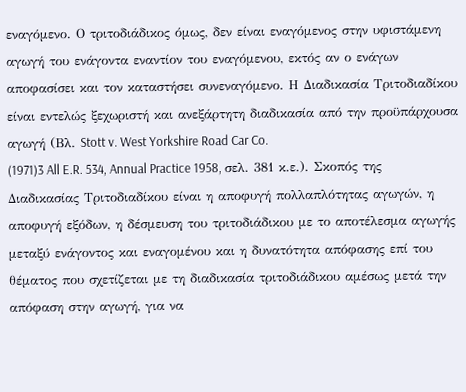εναγόμενο. Ο τριτοδιάδικος όμως, δεν είναι εναγόμενος στην υφιστάμενη αγωγή του ενάγοντα εναντίον του εναγόμενου, εκτός αν ο ενάγων αποφασίσει και τον καταστήσει συνεναγόμενο. Η Διαδικασία Τριτοδιαδίκου είναι εντελώς ξεχωριστή και ανεξάρτητη διαδικασία από την προϋπάρχουσα αγωγή (Βλ. Stott v. West Yorkshire Road Car Co.
(1971)3 All E.R. 534, Annual Practice 1958, σελ. 381 κ.ε.). Σκοπός της Διαδικασίας Τριτοδιαδίκου είναι η αποφυγή πολλαπλότητας αγωγών, η αποφυγή εξόδων, η δέσμευση του τριτοδιάδικου με το αποτέλεσμα αγωγής μεταξύ ενάγοντος και εναγομένου και η δυνατότητα απόφασης επί του θέματος που σχετίζεται με τη διαδικασία τριτοδιάδικου αμέσως μετά την απόφαση στην αγωγή, για να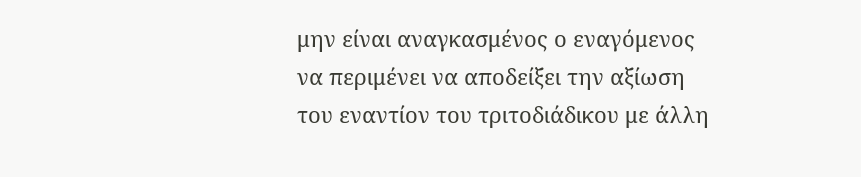μην είναι αναγκασμένος ο εναγόμενος να περιμένει να αποδείξει την αξίωση του εναντίον του τριτοδιάδικου με άλλη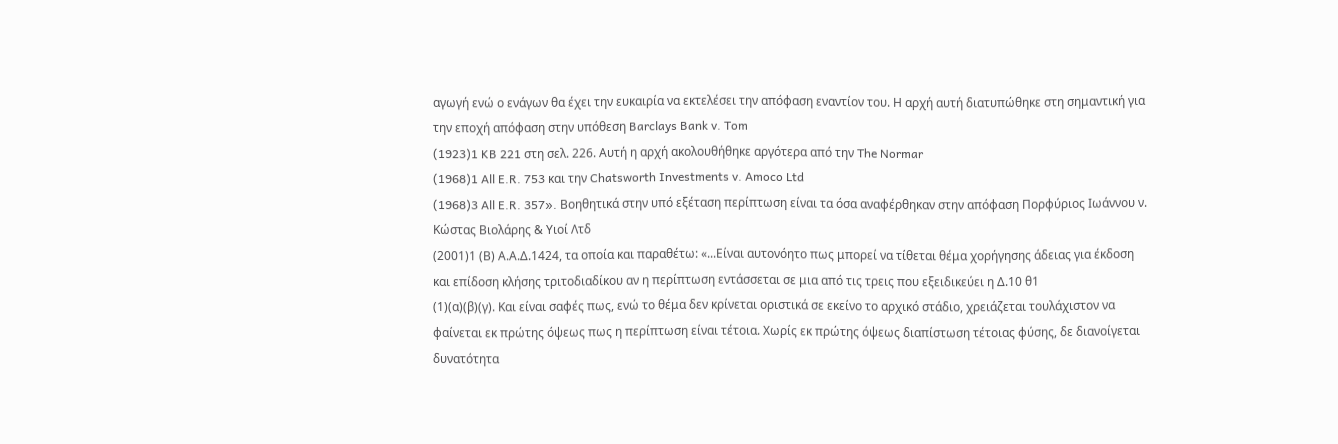αγωγή ενώ ο ενάγων θα έχει την ευκαιρία να εκτελέσει την απόφαση εναντίον του. Η αρχή αυτή διατυπώθηκε στη σημαντική για την εποχή απόφαση στην υπόθεση Barclays Bank v. Tom
(1923)1 KB 221 στη σελ. 226. Αυτή η αρχή ακολουθήθηκε αργότερα από την The Normar
(1968)1 All E.R. 753 και την Chatsworth Investments v. Amoco Ltd
(1968)3 All E.R. 357». Βοηθητικά στην υπό εξέταση περίπτωση είναι τα όσα αναφέρθηκαν στην απόφαση Πορφύριος Ιωάννου ν. Κώστας Βιολάρης & Υιοί Λτδ
(2001)1 (Β) Α.Α.Δ.1424, τα οποία και παραθέτω: «...Είναι αυτονόητο πως μπορεί να τίθεται θέμα χορήγησης άδειας για έκδοση και επίδοση κλήσης τριτοδιαδίκου αν η περίπτωση εντάσσεται σε μια από τις τρεις που εξειδικεύει η Δ.10 θ1
(1)(α)(β)(γ). Και είναι σαφές πως, ενώ το θέμα δεν κρίνεται οριστικά σε εκείνο το αρχικό στάδιο, χρειάζεται τουλάχιστον να φαίνεται εκ πρώτης όψεως πως η περίπτωση είναι τέτοια. Χωρίς εκ πρώτης όψεως διαπίστωση τέτοιας φύσης, δε διανοίγεται δυνατότητα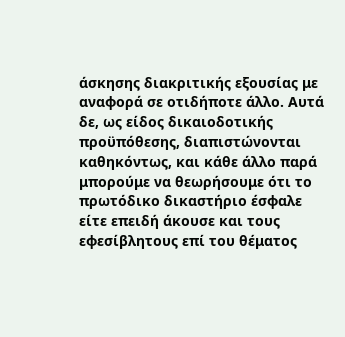άσκησης διακριτικής εξουσίας με αναφορά σε οτιδήποτε άλλο. Αυτά δε, ως είδος δικαιοδοτικής προϋπόθεσης, διαπιστώνονται καθηκόντως, και κάθε άλλο παρά μπορούμε να θεωρήσουμε ότι το πρωτόδικο δικαστήριο έσφαλε είτε επειδή άκουσε και τους εφεσίβλητους επί του θέματος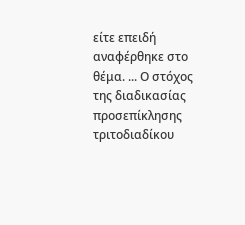είτε επειδή αναφέρθηκε στο θέμα. ... Ο στόχος της διαδικασίας προσεπίκλησης τριτοδιαδίκου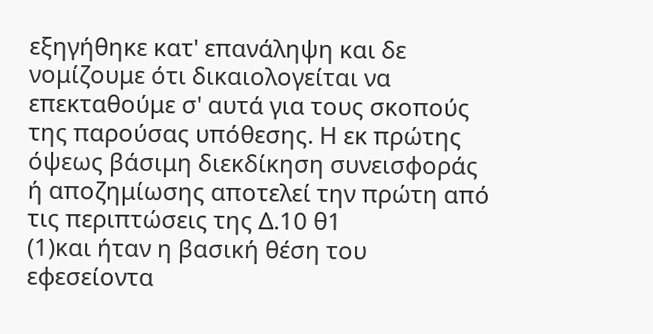εξηγήθηκε κατ' επανάληψη και δε νομίζουμε ότι δικαιολογείται να επεκταθούμε σ' αυτά για τους σκοπούς της παρούσας υπόθεσης. Η εκ πρώτης όψεως βάσιμη διεκδίκηση συνεισφοράς ή αποζημίωσης αποτελεί την πρώτη από τις περιπτώσεις της Δ.10 θ1
(1)και ήταν η βασική θέση του εφεσείοντα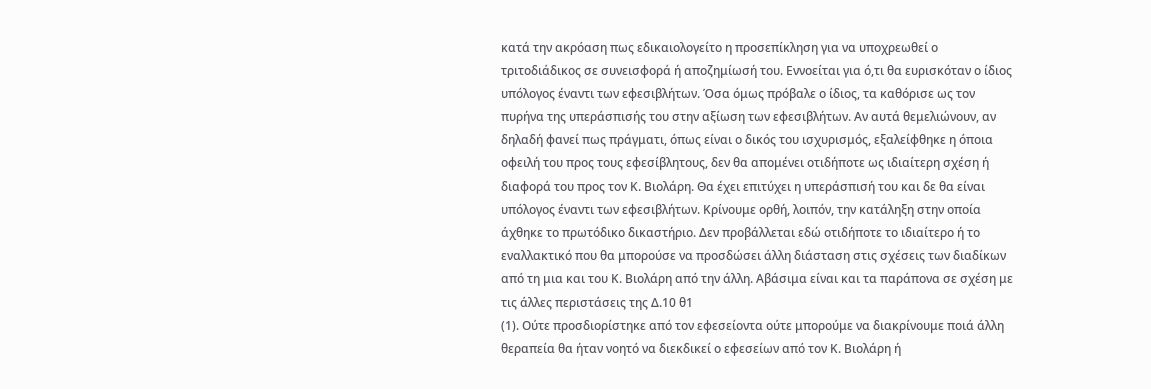κατά την ακρόαση πως εδικαιολογείτο η προσεπίκληση για να υποχρεωθεί ο τριτοδιάδικος σε συνεισφορά ή αποζημίωσή του. Εννοείται για ό,τι θα ευρισκόταν ο ίδιος υπόλογος έναντι των εφεσιβλήτων. Όσα όμως πρόβαλε ο ίδιος, τα καθόρισε ως τον πυρήνα της υπεράσπισής του στην αξίωση των εφεσιβλήτων. Αν αυτά θεμελιώνουν, αν δηλαδή φανεί πως πράγματι, όπως είναι ο δικός του ισχυρισμός, εξαλείφθηκε η όποια οφειλή του προς τους εφεσίβλητους, δεν θα απομένει οτιδήποτε ως ιδιαίτερη σχέση ή διαφορά του προς τον Κ. Βιολάρη. Θα έχει επιτύχει η υπεράσπισή του και δε θα είναι υπόλογος έναντι των εφεσιβλήτων. Κρίνουμε ορθή, λοιπόν, την κατάληξη στην οποία άχθηκε το πρωτόδικο δικαστήριο. Δεν προβάλλεται εδώ οτιδήποτε το ιδιαίτερο ή το εναλλακτικό που θα μπορούσε να προσδώσει άλλη διάσταση στις σχέσεις των διαδίκων από τη μια και του Κ. Βιολάρη από την άλλη. Αβάσιμα είναι και τα παράπονα σε σχέση με τις άλλες περιστάσεις της Δ.10 θ1
(1). Ούτε προσδιορίστηκε από τον εφεσείοντα ούτε μπορούμε να διακρίνουμε ποιά άλλη θεραπεία θα ήταν νοητό να διεκδικεί ο εφεσείων από τον Κ. Βιολάρη ή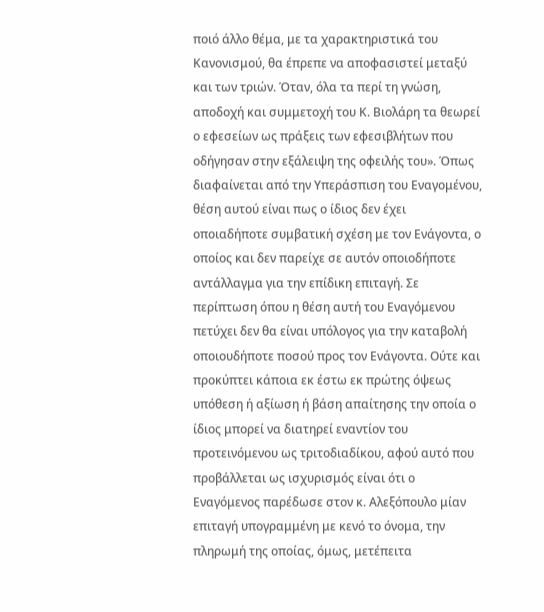ποιό άλλο θέμα, με τα χαρακτηριστικά του Κανονισμού, θα έπρεπε να αποφασιστεί μεταξύ και των τριών. Όταν, όλα τα περί τη γνώση, αποδοχή και συμμετοχή του Κ. Βιολάρη τα θεωρεί ο εφεσείων ως πράξεις των εφεσιβλήτων που οδήγησαν στην εξάλειψη της οφειλής του». Όπως διαφαίνεται από την Υπεράσπιση του Εναγομένου, θέση αυτού είναι πως ο ίδιος δεν έχει οποιαδήποτε συμβατική σχέση με τον Ενάγοντα, ο οποίος και δεν παρείχε σε αυτόν οποιοδήποτε αντάλλαγμα για την επίδικη επιταγή. Σε περίπτωση όπου η θέση αυτή του Εναγόμενου πετύχει δεν θα είναι υπόλογος για την καταβολή οποιουδήποτε ποσού προς τον Ενάγοντα. Ούτε και προκύπτει κάποια εκ έστω εκ πρώτης όψεως υπόθεση ή αξίωση ή βάση απαίτησης την οποία ο ίδιος μπορεί να διατηρεί εναντίον του προτεινόμενου ως τριτοδιαδίκου, αφού αυτό που προβάλλεται ως ισχυρισμός είναι ότι ο Εναγόμενος παρέδωσε στον κ. Αλεξόπουλο μίαν επιταγή υπογραμμένη με κενό το όνομα, την πληρωμή της οποίας, όμως, μετέπειτα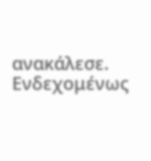ανακάλεσε. Ενδεχομένως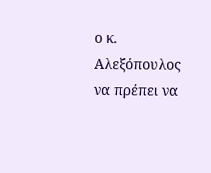ο κ. Αλεξόπουλος να πρέπει να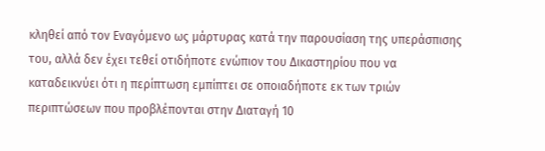κληθεί από τον Εναγόμενο ως μάρτυρας κατά την παρουσίαση της υπεράσπισης του, αλλά δεν έχει τεθεί οτιδήποτε ενώπιον του Δικαστηρίου που να καταδεικνύει ότι η περίπτωση εμπίπτει σε οποιαδήποτε εκ των τριών περιπτώσεων που προβλέπονται στην Διαταγή 10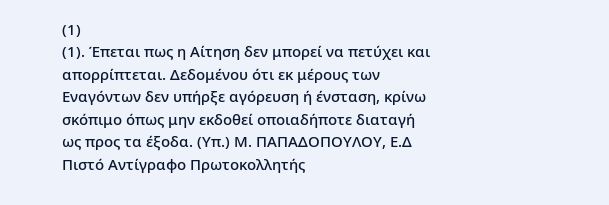(1)
(1). Έπεται πως η Αίτηση δεν μπορεί να πετύχει και απορρίπτεται. Δεδομένου ότι εκ μέρους των Εναγόντων δεν υπήρξε αγόρευση ή ένσταση, κρίνω σκόπιμο όπως μην εκδοθεί οποιαδήποτε διαταγή ως προς τα έξοδα. (Υπ.) Μ. ΠΑΠΑΔΟΠΟΥΛΟΥ, Ε.Δ Πιστό Αντίγραφο Πρωτοκολλητής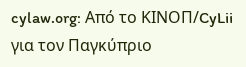cylaw.org: Από το ΚΙΝOΠ/CyLii για τον Παγκύπριο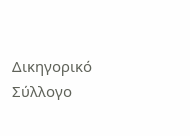Δικηγορικό Σύλλογο